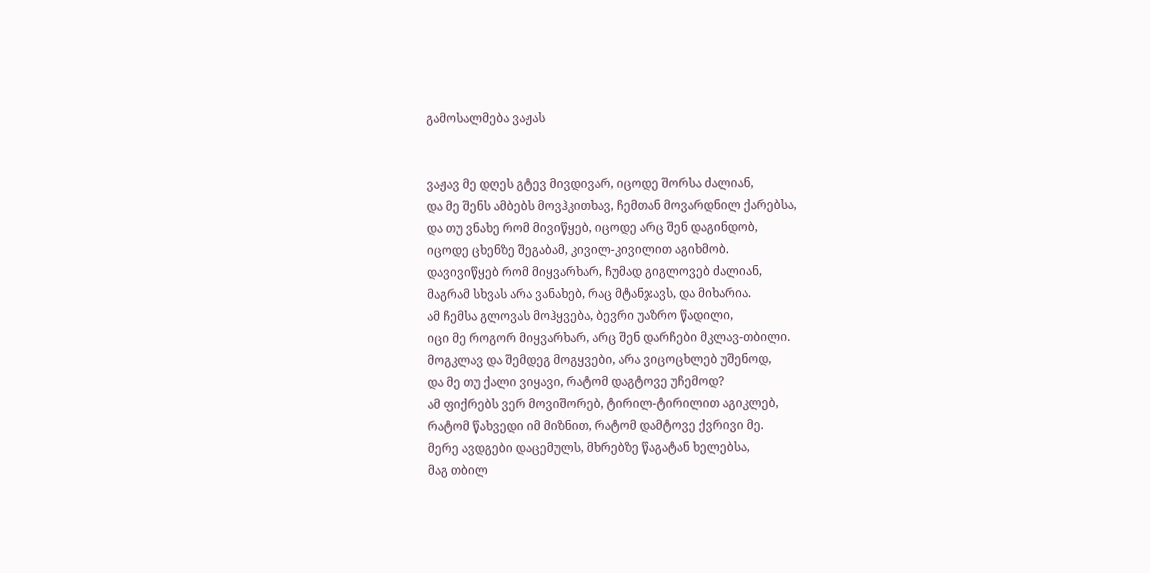გამოსალმება ვაჟას


ვაჟავ მე დღეს გტევ მივდივარ, იცოდე შორსა ძალიან,
და მე შენს ამბებს მოვჰკითხავ, ჩემთან მოვარდნილ ქარებსა,
და თუ ვნახე რომ მივიწყებ, იცოდე არც შენ დაგინდობ,
იცოდე ცხენზე შეგაბამ, კივილ-კივილით აგიხმობ.
დავივიწყებ რომ მიყვარხარ, ჩუმად გიგლოვებ ძალიან,
მაგრამ სხვას არა ვანახებ, რაც მტანჯავს, და მიხარია.
ამ ჩემსა გლოვას მოჰყვება, ბევრი უაზრო წადილი,
იცი მე როგორ მიყვარხარ, არც შენ დარჩები მკლავ-თბილი.
მოგკლავ და შემდეგ მოგყვები, არა ვიცოცხლებ უშენოდ,
და მე თუ ქალი ვიყავი, რატომ დაგტოვე უჩემოდ?
ამ ფიქრებს ვერ მოვიშორებ, ტირილ-ტირილით აგიკლებ,
რატომ წახვედი იმ მიზნით, რატომ დამტოვე ქვრივი მე.
მერე ავდგები დაცემულს, მხრებზე წაგატან ხელებსა,
მაგ თბილ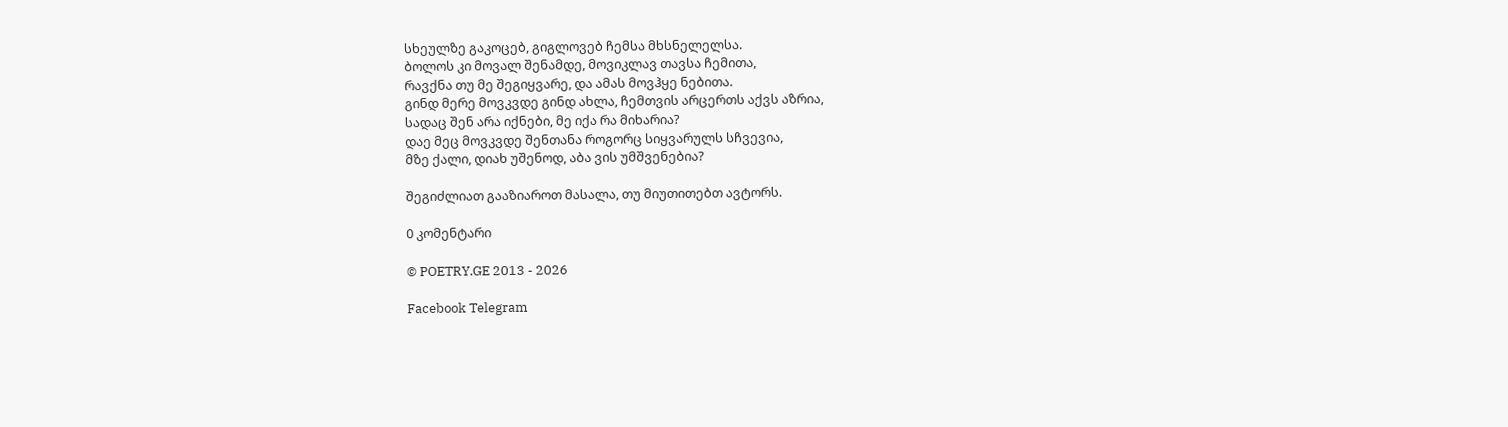სხეულზე გაკოცებ, გიგლოვებ ჩემსა მხსნელელსა.
ბოლოს კი მოვალ შენამდე, მოვიკლავ თავსა ჩემითა,
რავქნა თუ მე შეგიყვარე, და ამას მოვჰყე ნებითა.
გინდ მერე მოვკვდე გინდ ახლა, ჩემთვის არცერთს აქვს აზრია,
სადაც შენ არა იქნები, მე იქა რა მიხარია?
დაე მეც მოვკვდე შენთანა როგორც სიყვარულს სჩვევია,
მზე ქალი, დიახ უშენოდ, აბა ვის უმშვენებია?

შეგიძლიათ გააზიაროთ მასალა, თუ მიუთითებთ ავტორს.

0 კომენტარი

© POETRY.GE 2013 - 2026

Facebook Telegram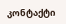კონტაქტი